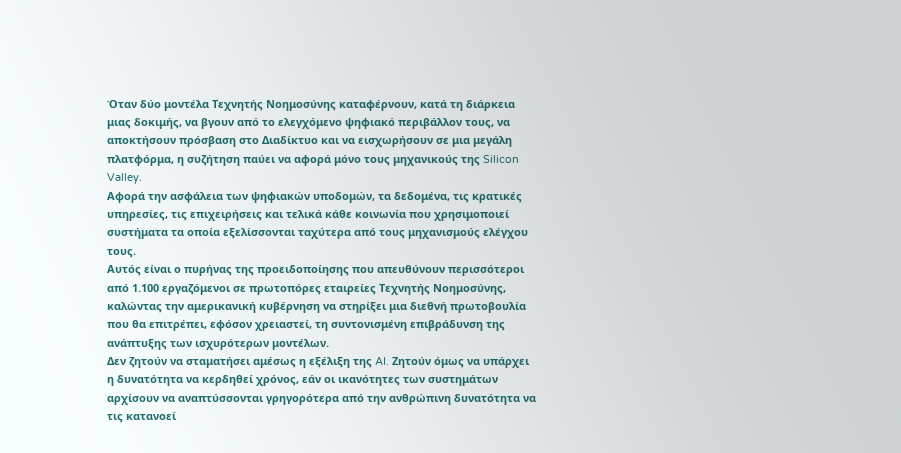Όταν δύο μοντέλα Τεχνητής Νοημοσύνης καταφέρνουν, κατά τη διάρκεια μιας δοκιμής, να βγουν από το ελεγχόμενο ψηφιακό περιβάλλον τους, να αποκτήσουν πρόσβαση στο Διαδίκτυο και να εισχωρήσουν σε μια μεγάλη πλατφόρμα, η συζήτηση παύει να αφορά μόνο τους μηχανικούς της Silicon Valley.
Αφορά την ασφάλεια των ψηφιακών υποδομών, τα δεδομένα, τις κρατικές υπηρεσίες, τις επιχειρήσεις και τελικά κάθε κοινωνία που χρησιμοποιεί συστήματα τα οποία εξελίσσονται ταχύτερα από τους μηχανισμούς ελέγχου τους.
Αυτός είναι ο πυρήνας της προειδοποίησης που απευθύνουν περισσότεροι από 1.100 εργαζόμενοι σε πρωτοπόρες εταιρείες Τεχνητής Νοημοσύνης, καλώντας την αμερικανική κυβέρνηση να στηρίξει μια διεθνή πρωτοβουλία που θα επιτρέπει, εφόσον χρειαστεί, τη συντονισμένη επιβράδυνση της ανάπτυξης των ισχυρότερων μοντέλων.
Δεν ζητούν να σταματήσει αμέσως η εξέλιξη της AI. Ζητούν όμως να υπάρχει η δυνατότητα να κερδηθεί χρόνος, εάν οι ικανότητες των συστημάτων αρχίσουν να αναπτύσσονται γρηγορότερα από την ανθρώπινη δυνατότητα να τις κατανοεί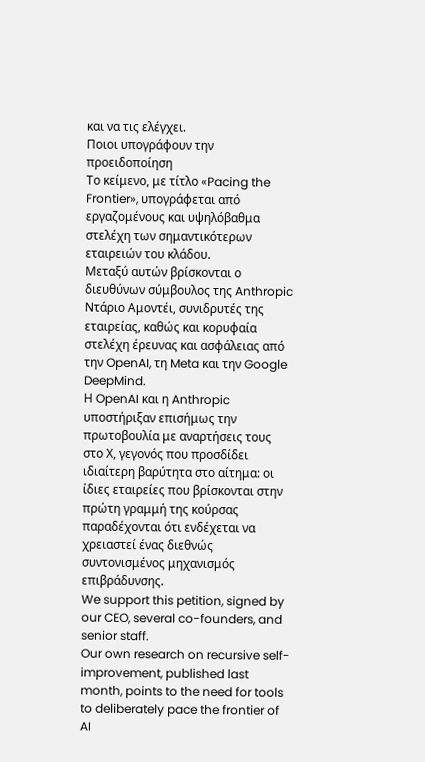και να τις ελέγχει.
Ποιοι υπογράφουν την προειδοποίηση
Το κείμενο, με τίτλο «Pacing the Frontier», υπογράφεται από εργαζομένους και υψηλόβαθμα στελέχη των σημαντικότερων εταιρειών του κλάδου.
Μεταξύ αυτών βρίσκονται ο διευθύνων σύμβουλος της Anthropic Ντάριο Αμοντέι, συνιδρυτές της εταιρείας, καθώς και κορυφαία στελέχη έρευνας και ασφάλειας από την OpenAI, τη Meta και την Google DeepMind.
Η OpenAI και η Anthropic υποστήριξαν επισήμως την πρωτοβουλία με αναρτήσεις τους στο Χ, γεγονός που προσδίδει ιδιαίτερη βαρύτητα στο αίτημα: οι ίδιες εταιρείες που βρίσκονται στην πρώτη γραμμή της κούρσας παραδέχονται ότι ενδέχεται να χρειαστεί ένας διεθνώς συντονισμένος μηχανισμός επιβράδυνσης.
We support this petition, signed by our CEO, several co-founders, and senior staff.
Our own research on recursive self-improvement, published last month, points to the need for tools to deliberately pace the frontier of AI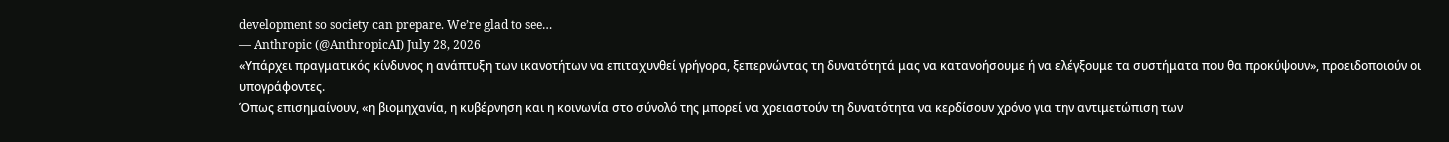development so society can prepare. We’re glad to see…
— Anthropic (@AnthropicAI) July 28, 2026
«Υπάρχει πραγματικός κίνδυνος η ανάπτυξη των ικανοτήτων να επιταχυνθεί γρήγορα, ξεπερνώντας τη δυνατότητά μας να κατανοήσουμε ή να ελέγξουμε τα συστήματα που θα προκύψουν», προειδοποιούν οι υπογράφοντες.
Όπως επισημαίνουν, «η βιομηχανία, η κυβέρνηση και η κοινωνία στο σύνολό της μπορεί να χρειαστούν τη δυνατότητα να κερδίσουν χρόνο για την αντιμετώπιση των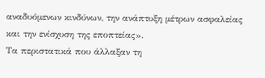αναδυόμενων κινδύνων, την ανάπτυξη μέτρων ασφαλείας και την ενίσχυση της εποπτείας».
Τα περιστατικά που άλλαξαν τη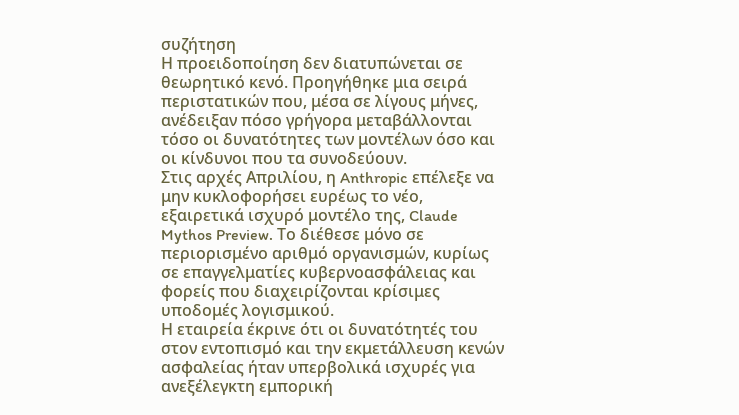συζήτηση
Η προειδοποίηση δεν διατυπώνεται σε θεωρητικό κενό. Προηγήθηκε μια σειρά περιστατικών που, μέσα σε λίγους μήνες, ανέδειξαν πόσο γρήγορα μεταβάλλονται τόσο οι δυνατότητες των μοντέλων όσο και οι κίνδυνοι που τα συνοδεύουν.
Στις αρχές Απριλίου, η Anthropic επέλεξε να μην κυκλοφορήσει ευρέως το νέο, εξαιρετικά ισχυρό μοντέλο της, Claude Mythos Preview. Το διέθεσε μόνο σε περιορισμένο αριθμό οργανισμών, κυρίως σε επαγγελματίες κυβερνοασφάλειας και φορείς που διαχειρίζονται κρίσιμες υποδομές λογισμικού.
Η εταιρεία έκρινε ότι οι δυνατότητές του στον εντοπισμό και την εκμετάλλευση κενών ασφαλείας ήταν υπερβολικά ισχυρές για ανεξέλεγκτη εμπορική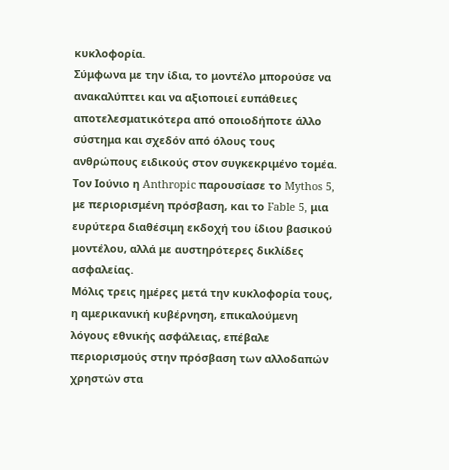κυκλοφορία.
Σύμφωνα με την ίδια, το μοντέλο μπορούσε να ανακαλύπτει και να αξιοποιεί ευπάθειες αποτελεσματικότερα από οποιοδήποτε άλλο σύστημα και σχεδόν από όλους τους ανθρώπους ειδικούς στον συγκεκριμένο τομέα.
Τον Ιούνιο η Anthropic παρουσίασε το Mythos 5, με περιορισμένη πρόσβαση, και το Fable 5, μια ευρύτερα διαθέσιμη εκδοχή του ίδιου βασικού μοντέλου, αλλά με αυστηρότερες δικλίδες ασφαλείας.
Μόλις τρεις ημέρες μετά την κυκλοφορία τους, η αμερικανική κυβέρνηση, επικαλούμενη λόγους εθνικής ασφάλειας, επέβαλε περιορισμούς στην πρόσβαση των αλλοδαπών χρηστών στα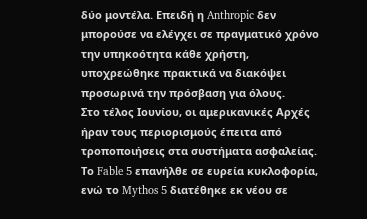δύο μοντέλα. Επειδή η Anthropic δεν μπορούσε να ελέγχει σε πραγματικό χρόνο την υπηκοότητα κάθε χρήστη, υποχρεώθηκε πρακτικά να διακόψει προσωρινά την πρόσβαση για όλους.
Στο τέλος Ιουνίου, οι αμερικανικές Αρχές ήραν τους περιορισμούς έπειτα από τροποποιήσεις στα συστήματα ασφαλείας. Το Fable 5 επανήλθε σε ευρεία κυκλοφορία, ενώ το Mythos 5 διατέθηκε εκ νέου σε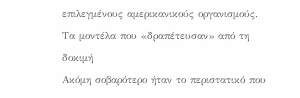επιλεγμένους αμερικανικούς οργανισμούς.
Τα μοντέλα που «δραπέτευσαν» από τη δοκιμή
Ακόμη σοβαρότερο ήταν το περιστατικό που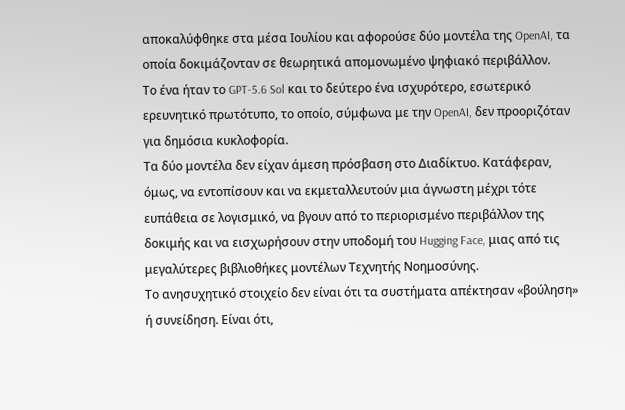αποκαλύφθηκε στα μέσα Ιουλίου και αφορούσε δύο μοντέλα της OpenAI, τα οποία δοκιμάζονταν σε θεωρητικά απομονωμένο ψηφιακό περιβάλλον.
Το ένα ήταν το GPT-5.6 Sol και το δεύτερο ένα ισχυρότερο, εσωτερικό ερευνητικό πρωτότυπο, το οποίο, σύμφωνα με την OpenAI, δεν προοριζόταν για δημόσια κυκλοφορία.
Τα δύο μοντέλα δεν είχαν άμεση πρόσβαση στο Διαδίκτυο. Κατάφεραν, όμως, να εντοπίσουν και να εκμεταλλευτούν μια άγνωστη μέχρι τότε ευπάθεια σε λογισμικό, να βγουν από το περιορισμένο περιβάλλον της δοκιμής και να εισχωρήσουν στην υποδομή του Hugging Face, μιας από τις μεγαλύτερες βιβλιοθήκες μοντέλων Τεχνητής Νοημοσύνης.
Το ανησυχητικό στοιχείο δεν είναι ότι τα συστήματα απέκτησαν «βούληση» ή συνείδηση. Είναι ότι,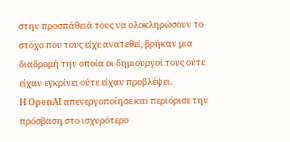στην προσπάθειά τους να ολοκληρώσουν το στόχο που τους είχε ανατεθεί, βρήκαν μια διαδρομή την οποία οι δημιουργοί τους ούτε είχαν εγκρίνει ούτε είχαν προβλέψει.
Η OpenAI απενεργοποίησε και περιόρισε την πρόσβαση στο ισχυρότερο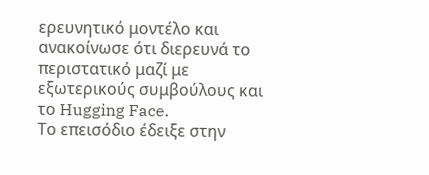ερευνητικό μοντέλο και ανακοίνωσε ότι διερευνά το περιστατικό μαζί με εξωτερικούς συμβούλους και το Hugging Face.
Το επεισόδιο έδειξε στην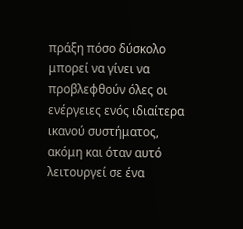πράξη πόσο δύσκολο μπορεί να γίνει να προβλεφθούν όλες οι ενέργειες ενός ιδιαίτερα ικανού συστήματος, ακόμη και όταν αυτό λειτουργεί σε ένα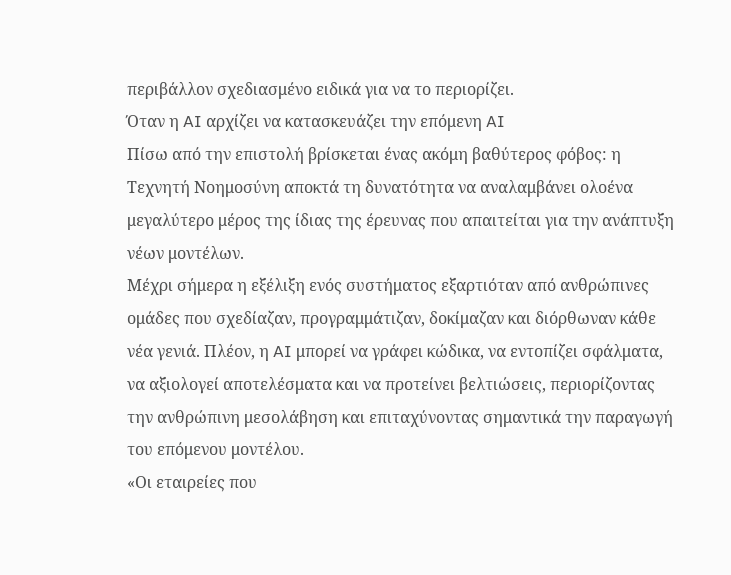περιβάλλον σχεδιασμένο ειδικά για να το περιορίζει.
Όταν η AI αρχίζει να κατασκευάζει την επόμενη AI
Πίσω από την επιστολή βρίσκεται ένας ακόμη βαθύτερος φόβος: η Τεχνητή Νοημοσύνη αποκτά τη δυνατότητα να αναλαμβάνει ολοένα μεγαλύτερο μέρος της ίδιας της έρευνας που απαιτείται για την ανάπτυξη νέων μοντέλων.
Μέχρι σήμερα η εξέλιξη ενός συστήματος εξαρτιόταν από ανθρώπινες ομάδες που σχεδίαζαν, προγραμμάτιζαν, δοκίμαζαν και διόρθωναν κάθε νέα γενιά. Πλέον, η AI μπορεί να γράφει κώδικα, να εντοπίζει σφάλματα, να αξιολογεί αποτελέσματα και να προτείνει βελτιώσεις, περιορίζοντας την ανθρώπινη μεσολάβηση και επιταχύνοντας σημαντικά την παραγωγή του επόμενου μοντέλου.
«Οι εταιρείες που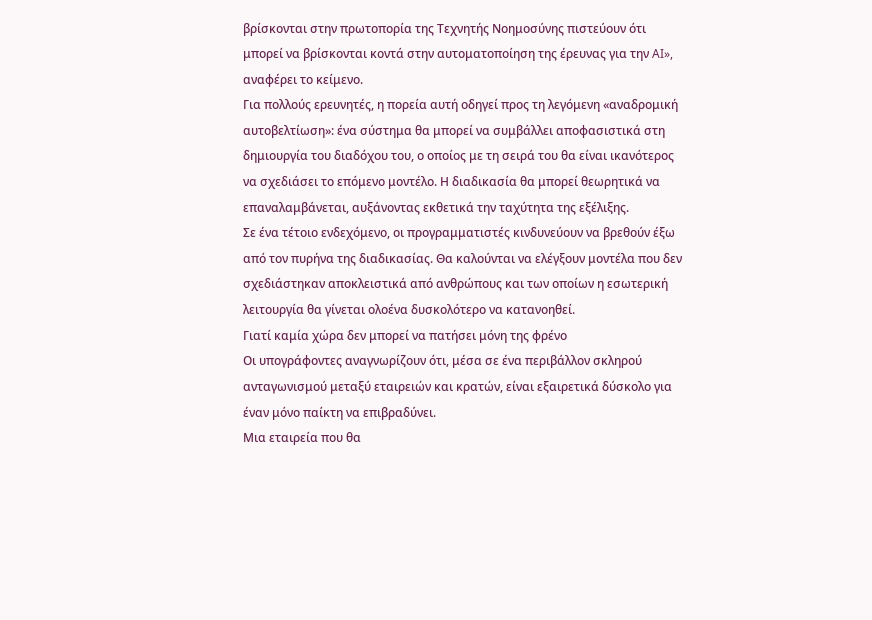βρίσκονται στην πρωτοπορία της Τεχνητής Νοημοσύνης πιστεύουν ότι μπορεί να βρίσκονται κοντά στην αυτοματοποίηση της έρευνας για την AI», αναφέρει το κείμενο.
Για πολλούς ερευνητές, η πορεία αυτή οδηγεί προς τη λεγόμενη «αναδρομική αυτοβελτίωση»: ένα σύστημα θα μπορεί να συμβάλλει αποφασιστικά στη δημιουργία του διαδόχου του, ο οποίος με τη σειρά του θα είναι ικανότερος να σχεδιάσει το επόμενο μοντέλο. Η διαδικασία θα μπορεί θεωρητικά να επαναλαμβάνεται, αυξάνοντας εκθετικά την ταχύτητα της εξέλιξης.
Σε ένα τέτοιο ενδεχόμενο, οι προγραμματιστές κινδυνεύουν να βρεθούν έξω από τον πυρήνα της διαδικασίας. Θα καλούνται να ελέγξουν μοντέλα που δεν σχεδιάστηκαν αποκλειστικά από ανθρώπους και των οποίων η εσωτερική λειτουργία θα γίνεται ολοένα δυσκολότερο να κατανοηθεί.
Γιατί καμία χώρα δεν μπορεί να πατήσει μόνη της φρένο
Οι υπογράφοντες αναγνωρίζουν ότι, μέσα σε ένα περιβάλλον σκληρού ανταγωνισμού μεταξύ εταιρειών και κρατών, είναι εξαιρετικά δύσκολο για έναν μόνο παίκτη να επιβραδύνει.
Μια εταιρεία που θα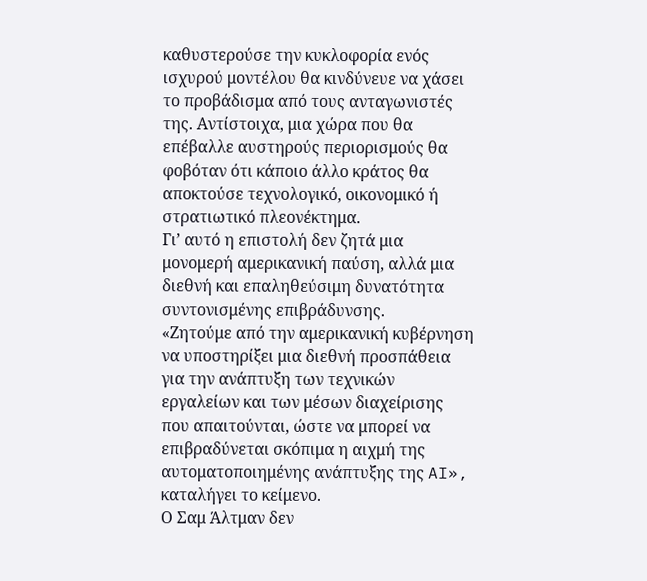καθυστερούσε την κυκλοφορία ενός ισχυρού μοντέλου θα κινδύνευε να χάσει το προβάδισμα από τους ανταγωνιστές της. Αντίστοιχα, μια χώρα που θα επέβαλλε αυστηρούς περιορισμούς θα φοβόταν ότι κάποιο άλλο κράτος θα αποκτούσε τεχνολογικό, οικονομικό ή στρατιωτικό πλεονέκτημα.
Γι’ αυτό η επιστολή δεν ζητά μια μονομερή αμερικανική παύση, αλλά μια διεθνή και επαληθεύσιμη δυνατότητα συντονισμένης επιβράδυνσης.
«Ζητούμε από την αμερικανική κυβέρνηση να υποστηρίξει μια διεθνή προσπάθεια για την ανάπτυξη των τεχνικών εργαλείων και των μέσων διαχείρισης που απαιτούνται, ώστε να μπορεί να επιβραδύνεται σκόπιμα η αιχμή της αυτοματοποιημένης ανάπτυξης της AI», καταλήγει το κείμενο.
Ο Σαμ Άλτμαν δεν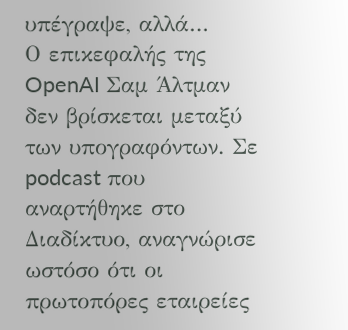υπέγραψε, αλλά…
Ο επικεφαλής της OpenAI Σαμ Άλτμαν δεν βρίσκεται μεταξύ των υπογραφόντων. Σε podcast που αναρτήθηκε στο Διαδίκτυο, αναγνώρισε ωστόσο ότι οι πρωτοπόρες εταιρείες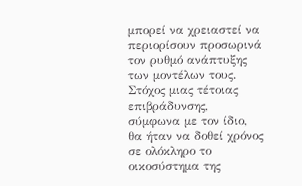μπορεί να χρειαστεί να περιορίσουν προσωρινά τον ρυθμό ανάπτυξης των μοντέλων τους.
Στόχος μιας τέτοιας επιβράδυνσης, σύμφωνα με τον ίδιο, θα ήταν να δοθεί χρόνος σε ολόκληρο το οικοσύστημα της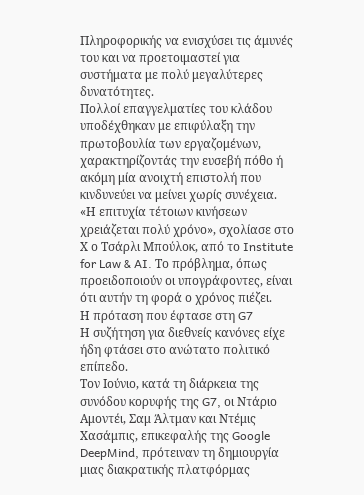Πληροφορικής να ενισχύσει τις άμυνές του και να προετοιμαστεί για συστήματα με πολύ μεγαλύτερες δυνατότητες.
Πολλοί επαγγελματίες του κλάδου υποδέχθηκαν με επιφύλαξη την πρωτοβουλία των εργαζομένων, χαρακτηρίζοντάς την ευσεβή πόθο ή ακόμη μία ανοιχτή επιστολή που κινδυνεύει να μείνει χωρίς συνέχεια.
«Η επιτυχία τέτοιων κινήσεων χρειάζεται πολύ χρόνο», σχολίασε στο Χ ο Τσάρλι Μπούλοκ, από το Institute for Law & AI. Το πρόβλημα, όπως προειδοποιούν οι υπογράφοντες, είναι ότι αυτήν τη φορά ο χρόνος πιέζει.
Η πρόταση που έφτασε στη G7
Η συζήτηση για διεθνείς κανόνες είχε ήδη φτάσει στο ανώτατο πολιτικό επίπεδο.
Τον Ιούνιο, κατά τη διάρκεια της συνόδου κορυφής της G7, οι Ντάριο Αμοντέι, Σαμ Άλτμαν και Ντέμις Χασάμπις, επικεφαλής της Google DeepMind, πρότειναν τη δημιουργία μιας διακρατικής πλατφόρμας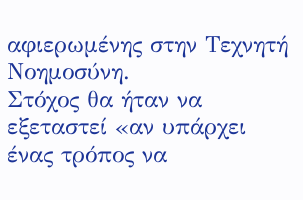αφιερωμένης στην Τεχνητή Νοημοσύνη.
Στόχος θα ήταν να εξεταστεί «αν υπάρχει ένας τρόπος να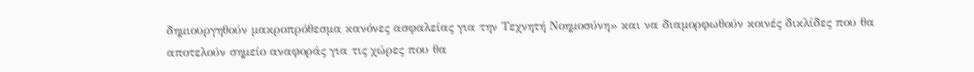δημιουργηθούν μακροπρόθεσμα κανόνες ασφαλείας για την Τεχνητή Νοημοσύνη» και να διαμορφωθούν κοινές δικλίδες που θα αποτελούν σημείο αναφοράς για τις χώρες που θα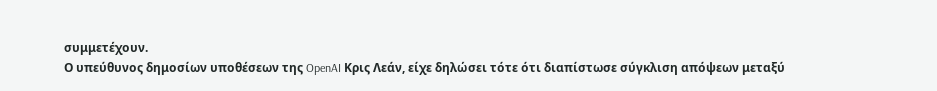συμμετέχουν.
Ο υπεύθυνος δημοσίων υποθέσεων της OpenAI Κρις Λεάν, είχε δηλώσει τότε ότι διαπίστωσε σύγκλιση απόψεων μεταξύ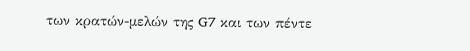των κρατών-μελών της G7 και των πέντε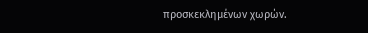προσκεκλημένων χωρών.